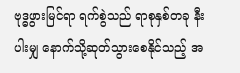ဗုဒ္ဓဖွားမြင်ရာ ရက်စွဲသည် ရာစုနှစ်တခု နီးပါးမျှ နောက်သို့ဆုတ်သွားစေနိုင်သည့် အ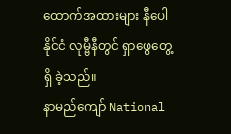ထောက်အထားများ နီပေါနိုင်ငံ လုမ္ဗီနီတွင် ရှာဖွေတွေ့ရှိ ခဲ့သည်။
နာမည်ကျော် National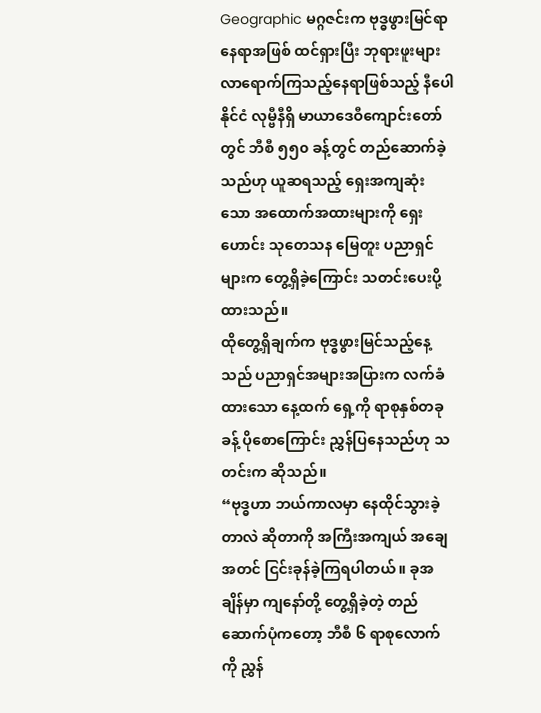Geographic မဂ္ဂဇင်းက ဗုဒ္ဓဖွားမြင်ရာနေရာအဖြစ် ထင်ရှားပြီး ဘုရားဖူးများ လာရောက်ကြသည့်နေရာဖြစ်သည့် နီပေါနိုင်ငံ လုမ္ဗီနီရှိ မာယာဒေဝီကျောင်းတော်တွင် ဘီစီ ၅၅၀ ခန့်တွင် တည်ဆောက်ခဲ့သည်ဟု ယူဆရသည့် ရှေးအကျဆုံးသော အထောက်အထားများကို ရှေးဟောင်း သုတေသန မြေတူး ပညာရှင်များက တွေ့ရှိခဲ့ကြောင်း သတင်းပေးပို့ထားသည်။
ထိုတွေ့ရှိချက်က ဗုဒ္ဓဖွားမြင်သည့်နေ့သည် ပညာရှင်အများအပြားက လက်ခံထားသော နေ့ထက် ရှေ့ကို ရာစုနှစ်တခုခန့် ပိုစောကြောင်း ညွှန်ပြနေသည်ဟု သတင်းက ဆိုသည်။
“ဗုဒ္ဓဟာ ဘယ်ကာလမှာ နေထိုင်သွားခဲ့တာလဲ ဆိုတာကို အကြီးအကျယ် အချေအတင် ငြင်းခုန်ခဲ့ကြရပါတယ်။ ခုအချိန်မှာ ကျနော်တို့ တွေ့ရှိခဲ့တဲ့ တည်ဆောက်ပုံကတော့ ဘီစီ ၆ ရာစုလောက်ကို ညွှန်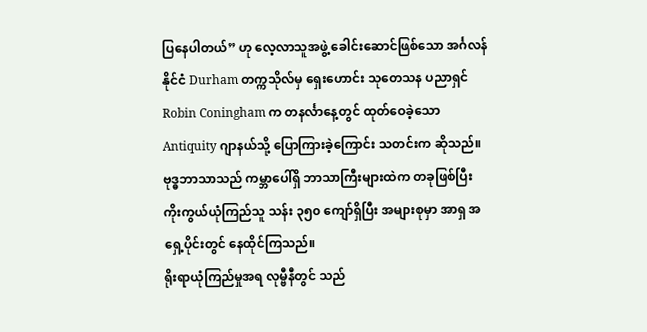ပြနေပါတယ်” ဟု လေ့လာသူအဖွဲ့ ခေါင်းဆောင်ဖြစ်သော အင်္ဂလန်နိုင်ငံ Durham တက္ကသိုလ်မှ ရှေးဟောင်း သုတေသန ပညာရှင် Robin Coningham က တနင်္လာနေ့တွင် ထုတ်ဝေခဲ့သော Antiquity ဂျာနယ်သို့ ပြောကြားခဲ့ကြောင်း သတင်းက ဆိုသည်။
ဗုဒ္ဓဘာသာသည် ကမ္ဘာပေါ်ရှိ ဘာသာကြီးများထဲက တခုဖြစ်ပြီး ကိုးကွယ်ယုံကြည်သူ သန်း ၃၅၀ ကျော်ရှိပြီး အများစုမှာ အာရှ အရှေ့ပိုင်းတွင် နေထိုင်ကြသည်။
ရိုးရာယုံကြည်မှုအရ လုမ္ဗီနီတွင် သည်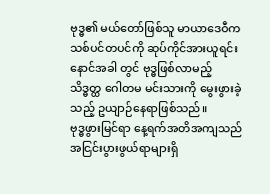ဗုဒ္ဓ၏ မယ်တော်ဖြစ်သူ မာယာဒေဝီက သစ်ပင်တပင်ကို ဆုပ်ကိုင်အားယူရင်း နောင်အခါ တွင် ဗုဒ္ဓဖြစ်လာမည့် သိဒ္ဓတ္ထ ဂေါတမ မင်းသားကို မွေးဖွားခဲ့သည့် ဥယျာဉ်နေရာဖြစ်သည်။
ဗုဒ္ဓဖွားမြင်ရာ နေ့ရက်အတိအကျသည် အငြင်းပွားဖွယ်ရာများရှိ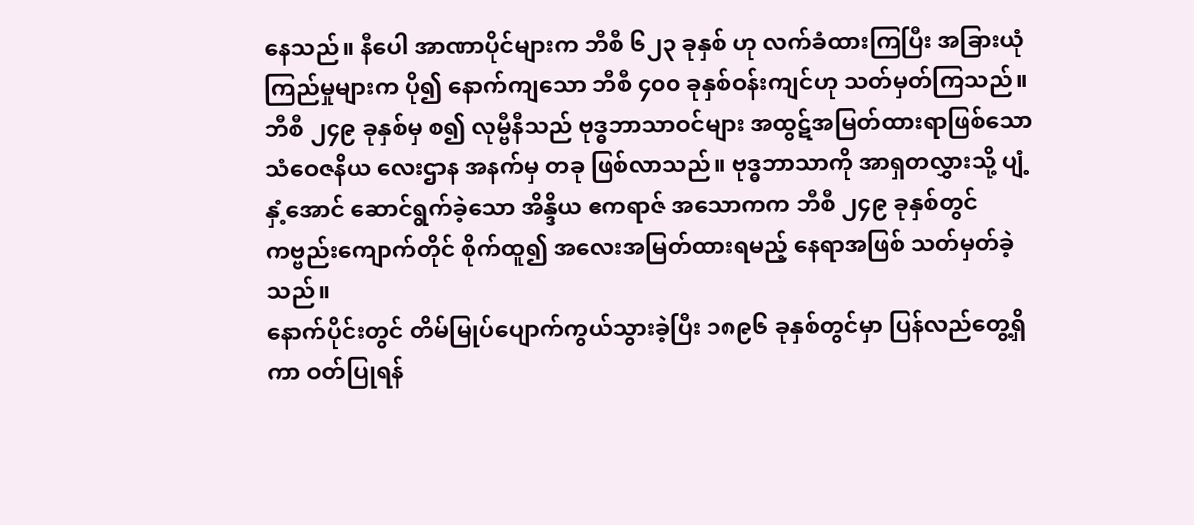နေသည်။ နီပေါ အာဏာပိုင်များက ဘီစီ ၆၂၃ ခုနှစ် ဟု လက်ခံထားကြပြီး အခြားယုံကြည်မှုများက ပို၍ နောက်ကျသော ဘီစီ ၄၀၀ ခုနှစ်ဝန်းကျင်ဟု သတ်မှတ်ကြသည်။
ဘီစီ ၂၄၉ ခုနှစ်မှ စ၍ လုမ္ဗီနီသည် ဗုဒ္ဓဘာသာဝင်များ အထွဋ်အမြတ်ထားရာဖြစ်သော သံဝေဇနိယ လေးဌာန အနက်မှ တခု ဖြစ်လာသည်။ ဗုဒ္ဓဘာသာကို အာရှတလွှားသို့ ပျံ့နှံ့အောင် ဆောင်ရွက်ခဲ့သော အိန္ဒိယ ဧကရာဇ် အသောကက ဘီစီ ၂၄၉ ခုနှစ်တွင် ကဗ္ဗည်းကျောက်တိုင် စိုက်ထူ၍ အလေးအမြတ်ထားရမည့် နေရာအဖြစ် သတ်မှတ်ခဲ့သည်။
နောက်ပိုင်းတွင် တိမ်မြုပ်ပျောက်ကွယ်သွားခဲ့ပြီး ၁၈၉၆ ခုနှစ်တွင်မှာ ပြန်လည်တွေ့ရှိကာ ဝတ်ပြုရန်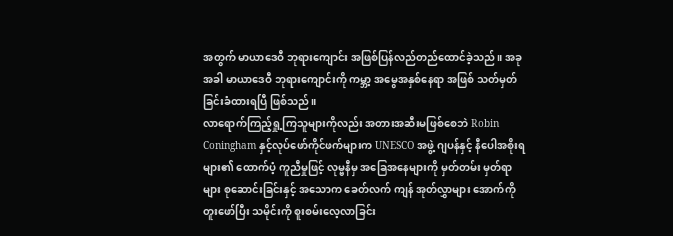အတွက် မာယာဒေဝီ ဘုရားကျောင်း အဖြစ်ပြန်လည်တည်ထောင်ခဲ့သည်။ အခုအခါ မာယာဒေဝီ ဘုရားကျောင်းကို ကမ္ဘာ့ အမွေအနှစ်နေရာ အဖြစ် သတ်မှတ်ခြင်းခံထားရပြီ ဖြစ်သည်။
လာရောက်ကြည့်ရှု့ကြသူများကိုလည်း အတားအဆီးမဖြစ်စေဘဲ Robin Coningham နှင့်လုပ်ဖော်ကိုင်ဖက်များက UNESCO အဖွဲ့ ဂျပန်နှင့် နီပေါအစိုးရများ၏ ထောက်ပံ့ ကူညီမှုဖြင့် လုမ္ဗနီမှ အခြေအနေများကို မှတ်တမ်း မှတ်ရာများ စုဆောင်းခြင်းနှင့် အသောက ခေတ်လက် ကျန် အုတ်လွှာများ အောက်ကို တူးဖော်ပြီး သမိုင်းကို စူးစမ်းလေ့လာခြင်း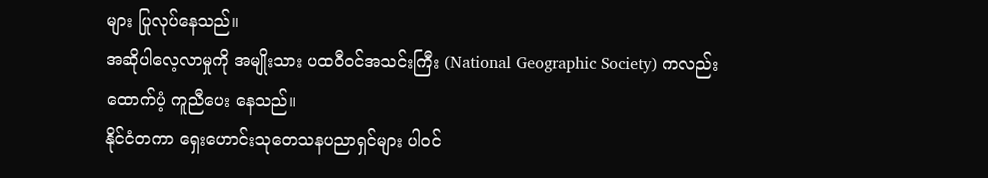များ ပြုလုပ်နေသည်။
အဆိုပါလေ့လာမှုကို အမျိုးသား ပထဝီဝင်အသင်းကြီး (National Geographic Society) ကလည်း ထောက်ပံ့ ကူညီပေး နေသည်။
နိုင်ငံတကာ ရှေးဟောင်းသုတေသနပညာရှင်များ ပါဝင်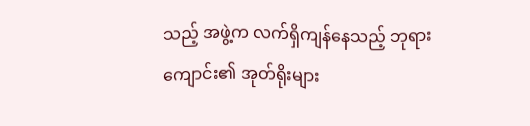သည့် အဖွဲ့က လက်ရှိကျန်နေသည့် ဘုရားကျောင်း၏ အုတ်ရိုးများ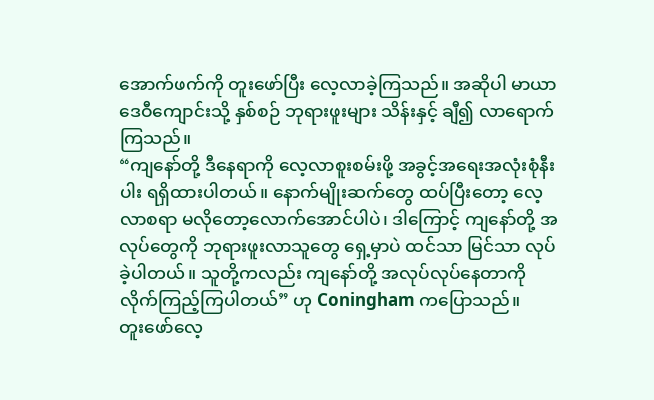အောက်ဖက်ကို တူးဖော်ပြီး လေ့လာခဲ့ကြသည်။ အဆိုပါ မာယာဒေဝီကျောင်းသို့ နှစ်စဉ် ဘုရားဖူးများ သိန်းနှင့် ချီ၍ လာရောက်ကြသည်။
“ကျနော်တို့ ဒီနေရာကို လေ့လာစူးစမ်းဖို့ အခွင့်အရေးအလုံးစုံနီးပါး ရရှိထားပါတယ်။ နောက်မျိုးဆက်တွေ ထပ်ပြီးတော့ လေ့လာစရာ မလိုတော့လောက်အောင်ပါပဲ၊ ဒါကြောင့် ကျနော်တို့ အလုပ်တွေကို ဘုရားဖူးလာသူတွေ ရှေ့မှာပဲ ထင်သာ မြင်သာ လုပ်ခဲ့ပါတယ်။ သူတို့ကလည်း ကျနော်တို့ အလုပ်လုပ်နေတာကို လိုက်ကြည့်ကြပါတယ်” ဟု Coningham ကပြောသည်။
တူးဖော်လေ့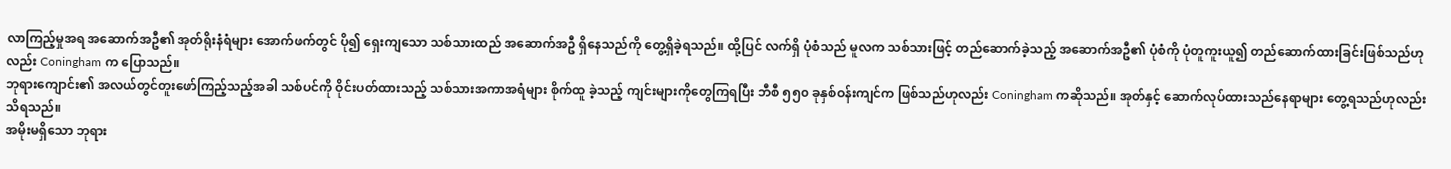လာကြည့်မှုအရ အဆောက်အဦ၏ အုတ်ရိုးနံရံများ အောက်ဖက်တွင် ပို၍ ရှေးကျသော သစ်သားထည် အဆောက်အဦ ရှိနေသည်ကို တွေ့ရှိခဲ့ရသည်။ ထို့ပြင် လက်ရှိ ပုံစံသည် မူလက သစ်သားဖြင့် တည်ဆောက်ခဲ့သည့် အဆောက်အဦ၏ ပုံစံကို ပုံတူကူးယူ၍ တည်ဆောက်ထားခြင်းဖြစ်သည်ဟုလည်း Coningham က ပြောသည်။
ဘုရားကျောင်း၏ အလယ်တွင်တူးဖော်ကြည့်သည့်အခါ သစ်ပင်ကို ဝိုင်းပတ်ထားသည့် သစ်သားအကာအရံများ စိုက်ထူ ခဲ့သည့် ကျင်းများကိုတွေကြရပြီး ဘီစီ ၅၅၀ ခုနှစ်ဝန်းကျင်က ဖြစ်သည်ဟုလည်း Coningham ကဆိုသည်။ အုတ်နှင့် ဆောက်လုပ်ထားသည်နေရာများ တွေ့ရသည်ဟုလည်း သိရသည်။
အမိုးမရှိသော ဘုရား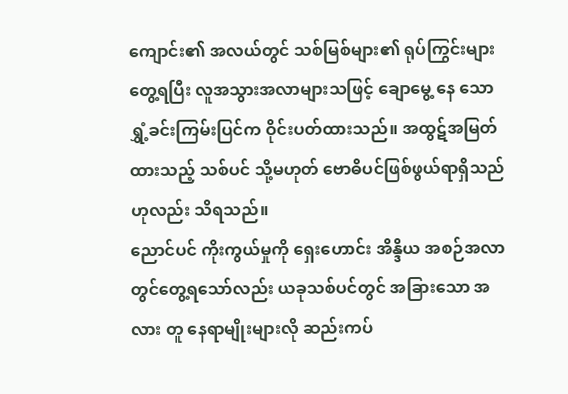ကျောင်း၏ အလယ်တွင် သစ်မြစ်များ၏ ရုပ်ကြွင်းများတွေ့ရပြီး လူအသွားအလာများသဖြင့် ချောမွေ့ နေ သော ရွှံ့ခင်းကြမ်းပြင်က ဝိုင်းပတ်ထားသည်။ အထွဋ်အမြတ်ထားသည့် သစ်ပင် သို့မဟုတ် ဗောဓိပင်ဖြစ်ဖွယ်ရာရှိသည်ဟုလည်း သိရသည်။
ညောင်ပင် ကိုးကွယ်မှုကို ရှေးဟောင်း အိန္ဒိယ အစဉ်အလာတွင်တွေ့ရသော်လည်း ယခုသစ်ပင်တွင် အခြားသော အလား တူ နေရာမျိုးများလို ဆည်းကပ်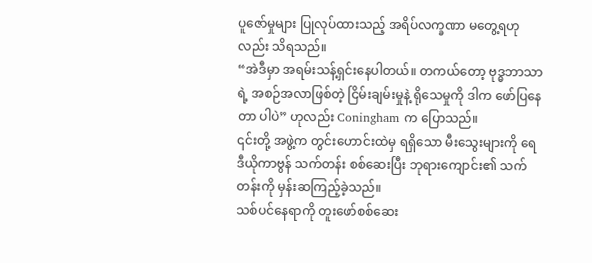ပူဇော်မှုများ ပြုလုပ်ထားသည့် အရိပ်လက္ခဏာ မတွေ့ရဟုလည်း သိရသည်။
“အဲဒီမှာ အရမ်းသန့်ရှင်းနေပါတယ်။ တကယ်တော့ ဗုဒ္ဓဘာသာရဲ့ အစဉ်အလာဖြစ်တဲ့ ငြိမ်းချမ်းမှုနဲ့ ရိုသေမှုကို ဒါက ဖော်ပြနေတာ ပါပဲ” ဟုလည်း Coningham က ပြောသည်။
၎င်းတို့ အဖွဲ့က တွင်းဟောင်းထဲမှ ရရှိသော မီးသွေးများကို ရေဒီယိုကာဗွန် သက်တန်း စစ်ဆေးပြီး ဘုရားကျောင်း၏ သက် တန်းကို မှန်းဆကြည့်ခဲ့သည်။
သစ်ပင်နေရာကို တူးဖော်စစ်ဆေး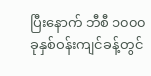ပြီးနောက် ဘီစီ ၁၀၀၀ ခုနှစ်ဝန်းကျင်ခန့်တွင်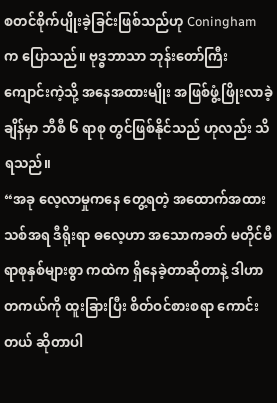စတင်စိုက်ပျိုးခဲ့ခြင်းဖြစ်သည်ဟု Coningham က ပြောသည်။ ဗုဒ္ဓဘာသာ ဘုန်းတော်ကြီးကျောင်းကဲ့သို့ အနေအထားမျိုး အဖြစ်ဖွံ့ဖြိုးလာခဲ့ချိန်မှာ ဘီစီ ၆ ရာစု တွင်ဖြစ်နိုင်သည် ဟုလည်း သိရသည်။
“အခု လေ့လာမှုကနေ တွေ့ရတဲ့ အထောက်အထားသစ်အရ ဒီရိုးရာ ဓလေ့ဟာ အသောကခတ် မတိုင်မီ ရာစုနှစ်များစွာ ကထဲက ရှိနေခဲ့တာဆိုတာနဲ့ ဒါဟာ တကယ်ကို ထူးခြားပြီး စိတ်ဝင်စားစရာ ကောင်းတယ် ဆိုတာပါ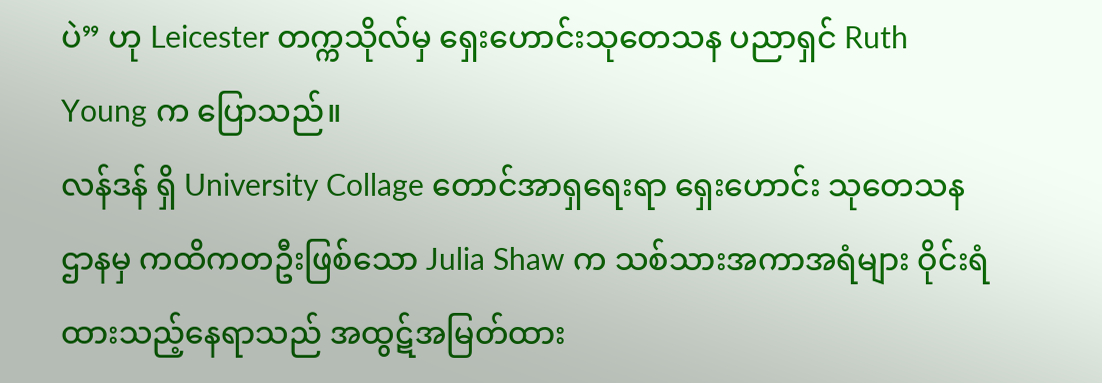ပဲ” ဟု Leicester တက္ကသိုလ်မှ ရှေးဟောင်းသုတေသန ပညာရှင် Ruth Young က ပြောသည်။
လန်ဒန် ရှိ University Collage တောင်အာရှရေးရာ ရှေးဟောင်း သုတေသနဌာနမှ ကထိကတဦးဖြစ်သော Julia Shaw က သစ်သားအကာအရံများ ဝိုင်းရံထားသည့်နေရာသည် အထွဋ်အမြတ်ထား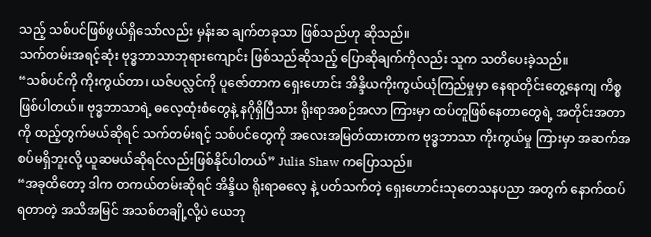သည့် သစ်ပင်ဖြစ်ဖွယ်ရှိသော်လည်း မှန်းဆ ချက်တခုသာ ဖြစ်သည်ဟု ဆိုသည်။
သက်တမ်းအရင့်ဆုံး ဗုဒ္ဓဘာသာဘုရားကျောင်း ဖြစ်သည်ဆိုသည့် ပြောဆိုချက်ကိုလည်း သူက သတိပေးခဲ့သည်။
“သစ်ပင်ကို ကိုးကွယ်တာ၊ ယဇ်ပလ္လင်ကို ပူဇော်တာက ရှေးဟောင်း အိန္ဒိယကိုးကွယ်ယုံကြည်မှုမှာ နေရာတိုင်းတွေ့နေကျ ကိစ္စဖြစ်ပါတယ်။ ဗုဒ္ဓဘာသာရဲ့ ဓလေ့ထုံးစံတွေနဲ့ နဂိုရှိပြီသား ရိုးရာအစဉ်အလာ ကြားမှာ ထပ်တူဖြစ်နေတာတွေရဲ့ အတိုင်းအတာကို ထည့်တွက်မယ်ဆိုရင် သက်တမ်းရင့် သစ်ပင်တွေကို အလေးအမြတ်ထားတာက ဗုဒ္ဓဘာသာ ကိုးကွယ်မှု ကြားမှာ အဆက်အစပ်မရှိဘူးလို့ ယူဆမယ်ဆိုရင်လည်းဖြစ်နိုင်ပါတယ်” Julia Shaw ကပြောသည်။
“အခုထိတော့ ဒါက တကယ်တမ်းဆိုရင် အိန္ဒိယ ရိုးရာဓလေ့ နဲ့ ပတ်သက်တဲ့ ရှေးဟောင်းသုတေသနပညာ အတွက် နောက်ထပ်ရတာတဲ့ အသိအမြင် အသစ်တချို့လို့ပဲ ယေဘု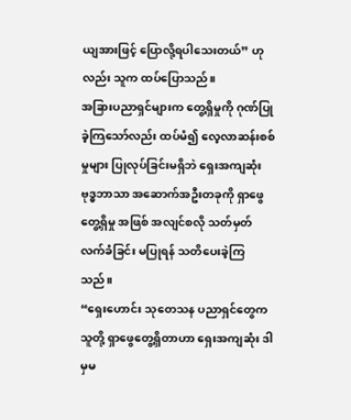ယျအားဖြင့် ပြောလို့ရပါသေးတယ်” ဟုလည်း သူက ထပ်ပြောသည်။
အခြားပညာရှင်များက တွေ့ရှိမှုကို ဂုဏ်ပြုခဲ့ကြသော်လည်း ထပ်မံ၍ လေ့လာဆန်းစစ်မှုများ ပြုလုပ်ခြင်းမရှိဘဲ ရှေးအကျဆုံး ဗုဒ္ဓဘာသာ အဆောက်အဦးတခုကို ရှာဖွေတွေ့ရှိမှု အဖြစ် အလျင်စလို သတ်မှတ်လက်ခံခြင်း မပြုရန် သတိပေးခဲ့ကြသည်။
“ရှေးဟောင်း သုတေသန ပညာရှင်တွေက သူတို့ ရှာဖွေတွေ့ရှိတာဟာ ရှေးအကျဆုံး ဒါမှမ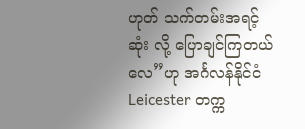ဟုတ် သက်တမ်းအရင့်ဆုံး လို့ ပြောချင်ကြတယ်လေ”ဟု အင်္ဂလန်နိုင်ငံ Leicester တက္က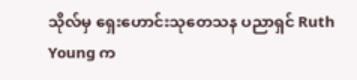သိုလ်မှ ရှေးဟောင်းသုတေသန ပညာရှင် Ruth Young က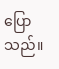ပြောသည်။